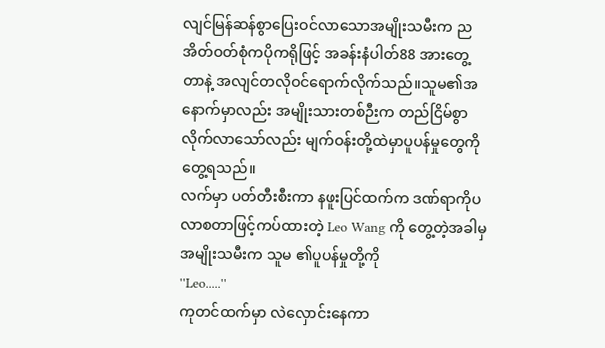လျင်မြန်ဆန်စွာပြေးဝင်လာသောအမျိုးသမီးက ညအိတ်ဝတ်စုံကပိုကရိုဖြင့် အခန်းနံပါတ်88 အားတွေ့တာနဲ့ အလျင်တလိုဝင်ရောက်လိုက်သည်။သူမ၏အနောက်မှာလည်း အမျိုးသားတစ်ဉီးက တည်ငြိမ်စွာလိုက်လာသော်လည်း မျက်ဝန်းတို့ထဲမှာပူပန်မှုတွေကို တွေ့ရသည်။
လက်မှာ ပတ်တီးစီးကာ နဖူးပြင်ထက်က ဒဏ်ရာကိုပလာစတာဖြင့်ကပ်ထားတဲ့ Leo Wang ကို တွေ့တဲ့အခါမှ အမျိုးသမီးက သူမ ၏ပူပန်မှုတို့ကို
''Leo.....''
ကုတင်ထက်မှာ လဲလှောင်းနေကာ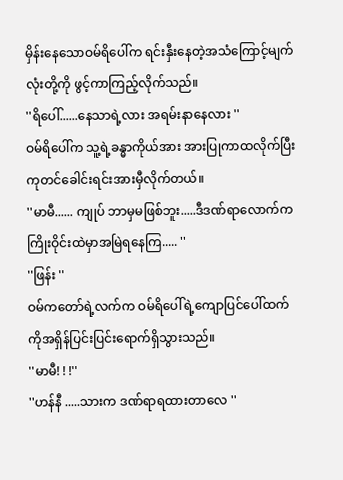မှိန်းနေသောဝမ်ရိပေါ်က ရင်းနှီးနေတဲ့အသံကြောင့်မျက်လုံးတို့ကို ဖွင့်ကာကြည့်လိုက်သည်။
''ရိပေါ်......နေသာရဲ့လား အရမ်းနာနေလား ''
ဝမ်ရိပေါ်က သူ့ရဲ့ခန္ဓာကိုယ်အား အားပြုကာထလိုက်ပြီးကုတင်ခေါင်းရင်းအားမှီလိုက်တယ်။
''မာမီ...... ကျုပ် ဘာမှမဖြစ်ဘူး.....ဒီဒဏ်ရာလောက်ကကြိုးဝိုင်းထဲမှာအမြဲရနေကြ..... ''
''ဖြန်း ''
ဝမ်ကတော်ရဲ့လက်က ဝမ်ရိပေါ်ရဲ့ကျောပြင်ပေါ်ထက်ကိုအရှိန်ပြင်းပြင်းရောက်ရှိသွားသည်။
''မာမီ! ! !''
''ဟန်နီ .....သားက ဒဏ်ရာရထားတာလေ ''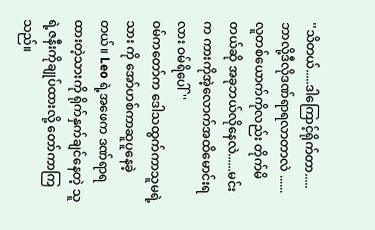''သိတယ်.....ဒါကြောင့်ရိုက်တာ..... ဘာလို့ဒီလိုဒဏ်ရာရလာတာလဲ ......လူတစ်ယောက်ကိုလည်း တိုက်မိတယ်ဆို အခုဘယ်လိုနေလဲ......မင်းက ကားကိုအဲ့လောက်အထိမောင်းရလား ဝမ်ရိပေါ် ''
ဝမ်ကတော်က ဒေါသထွက်ကာသူမရဲ့သား ကို အော်ဟစ်ကာဆူပူနေခဲ့တယ်။ Leo ရဲ့အဖေက ဒဏ်ရာရထားတဲ့သားကို ရိုက်နှက်ချင်နေတဲ့ သူရဲ့ဇနီးကိုချုပ်ထားလို့ တော်ကာကြသည်။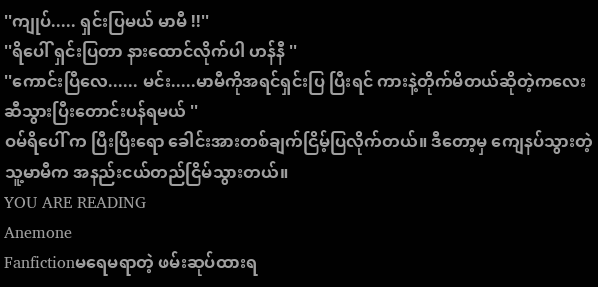''ကျုပ်..... ရှင်းပြမယ် မာမီ !!''
''ရိပေါ် ရှင်းပြတာ နားထောင်လိုက်ပါ ဟန်နီ ''
''ကောင်းပြီလေ...... မင်း.....မာမီကိုအရင်ရှင်းပြ ပြီးရင် ကားနဲ့တိုက်မိတယ်ဆိုတဲ့ကလေးဆီသွားပြီးတောင်းပန်ရမယ် ''
ဝမ်ရိပေါ် က ပြီးပြီးရော ခေါင်းအားတစ်ချက်ငြိမ့်ပြလိုက်တယ်။ ဒီတော့မှ ကျေနပ်သွားတဲ့ သူ့မာမီက အနည်းငယ်တည်ငြိမ်သွားတယ်။
YOU ARE READING
Anemone
Fanfictionမရေမရာတဲ့ ဖမ်းဆုပ်ထားရ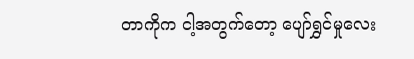တာကိုက ငါ့အတွက်တော့ ပျော်ရွှင်မှုလေး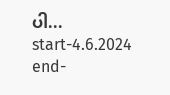ပါ... start-4.6.2024 end-